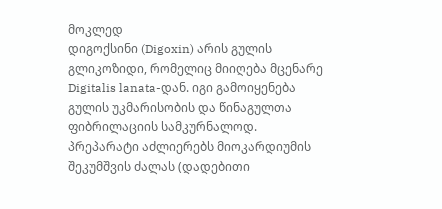მოკლედ
დიგოქსინი (Digoxin) არის გულის გლიკოზიდი, რომელიც მიიღება მცენარე Digitalis lanata-დან. იგი გამოიყენება გულის უკმარისობის და წინაგულთა ფიბრილაციის სამკურნალოდ. პრეპარატი აძლიერებს მიოკარდიუმის შეკუმშვის ძალას (დადებითი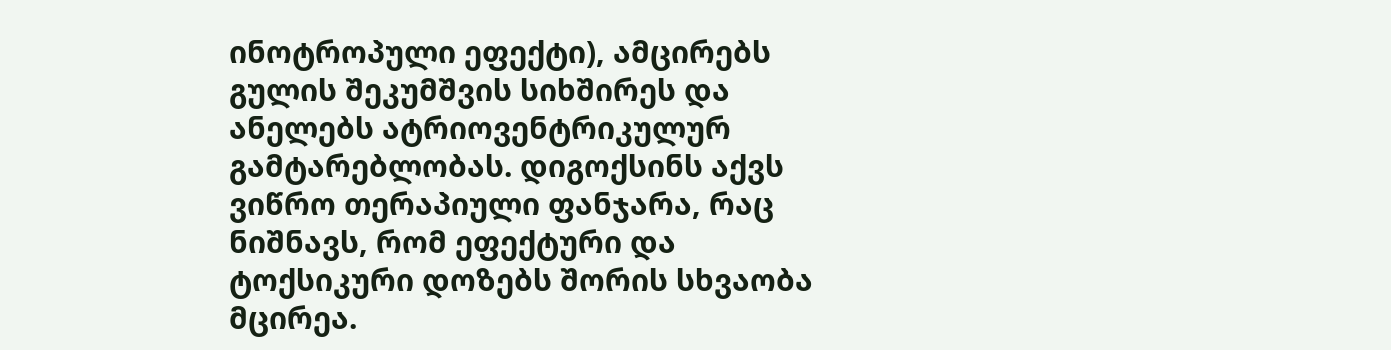ინოტროპული ეფექტი), ამცირებს გულის შეკუმშვის სიხშირეს და ანელებს ატრიოვენტრიკულურ გამტარებლობას. დიგოქსინს აქვს ვიწრო თერაპიული ფანჯარა, რაც ნიშნავს, რომ ეფექტური და ტოქსიკური დოზებს შორის სხვაობა მცირეა.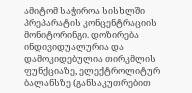ამიტომ საჭიროა სისხლში პრეპარატის კონცენტრაციის მონიტორინგი. დოზირება ინდივიდუალურია და დამოკიდებულია თირკმლის ფუნქციაზე, ელექტროლიტურ ბალანსზე (განსაკუთრებით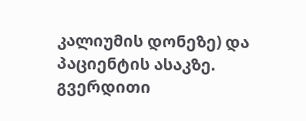კალიუმის დონეზე) და პაციენტის ასაკზე. გვერდითი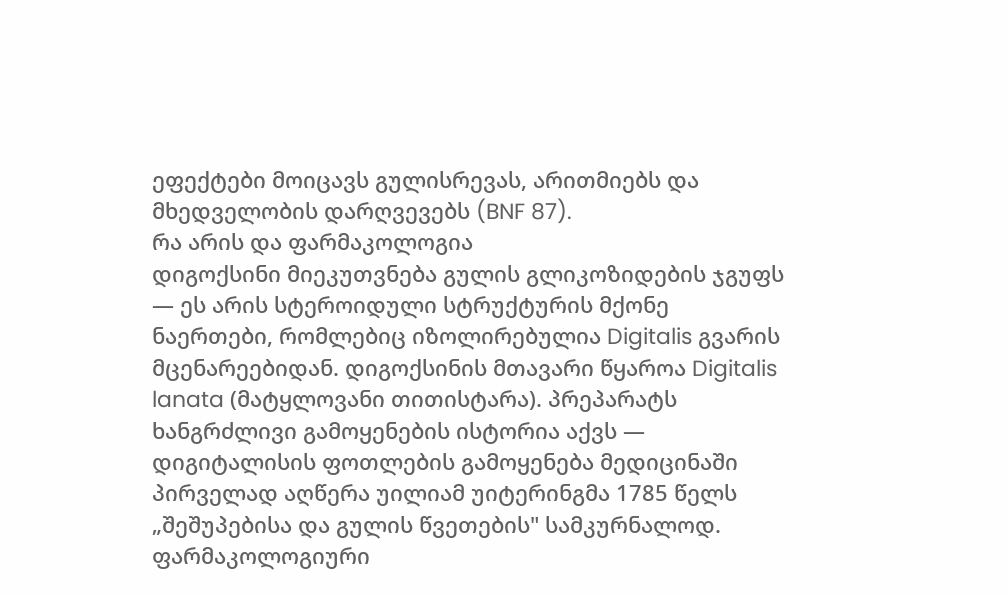ეფექტები მოიცავს გულისრევას, არითმიებს და მხედველობის დარღვევებს (BNF 87).
რა არის და ფარმაკოლოგია
დიგოქსინი მიეკუთვნება გულის გლიკოზიდების ჯგუფს — ეს არის სტეროიდული სტრუქტურის მქონე ნაერთები, რომლებიც იზოლირებულია Digitalis გვარის მცენარეებიდან. დიგოქსინის მთავარი წყაროა Digitalis lanata (მატყლოვანი თითისტარა). პრეპარატს ხანგრძლივი გამოყენების ისტორია აქვს — დიგიტალისის ფოთლების გამოყენება მედიცინაში პირველად აღწერა უილიამ უიტერინგმა 1785 წელს „შეშუპებისა და გულის წვეთების" სამკურნალოდ.
ფარმაკოლოგიური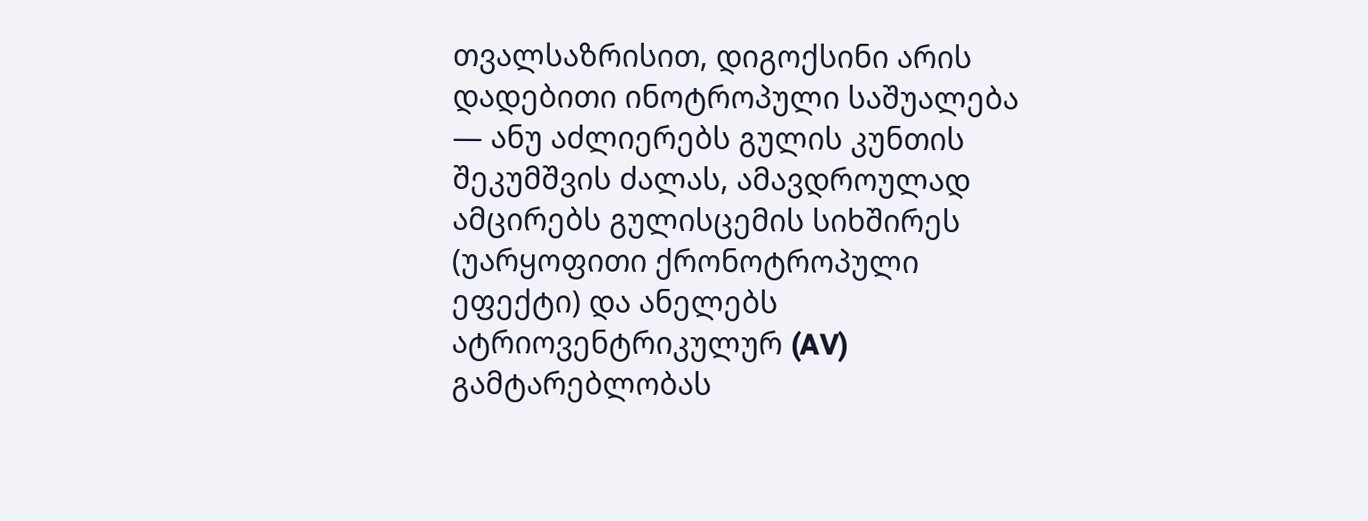თვალსაზრისით, დიგოქსინი არის დადებითი ინოტროპული საშუალება — ანუ აძლიერებს გულის კუნთის შეკუმშვის ძალას, ამავდროულად ამცირებს გულისცემის სიხშირეს (უარყოფითი ქრონოტროპული ეფექტი) და ანელებს ატრიოვენტრიკულურ (AV) გამტარებლობას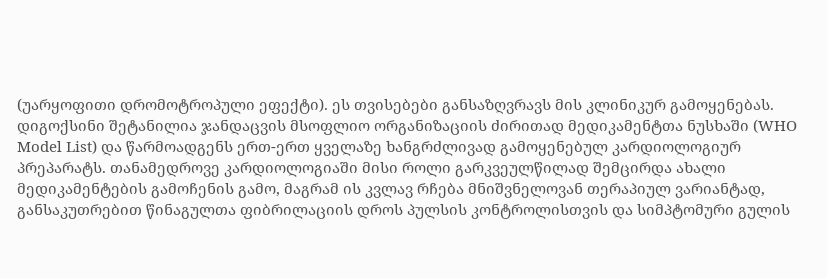(უარყოფითი დრომოტროპული ეფექტი). ეს თვისებები განსაზღვრავს მის კლინიკურ გამოყენებას.
დიგოქსინი შეტანილია ჯანდაცვის მსოფლიო ორგანიზაციის ძირითად მედიკამენტთა ნუსხაში (WHO Model List) და წარმოადგენს ერთ-ერთ ყველაზე ხანგრძლივად გამოყენებულ კარდიოლოგიურ პრეპარატს. თანამედროვე კარდიოლოგიაში მისი როლი გარკვეულწილად შემცირდა ახალი მედიკამენტების გამოჩენის გამო, მაგრამ ის კვლავ რჩება მნიშვნელოვან თერაპიულ ვარიანტად, განსაკუთრებით წინაგულთა ფიბრილაციის დროს პულსის კონტროლისთვის და სიმპტომური გულის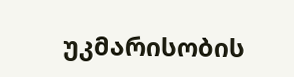უკმარისობის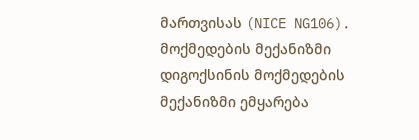მართვისას (NICE NG106).
მოქმედების მექანიზმი
დიგოქსინის მოქმედების მექანიზმი ემყარება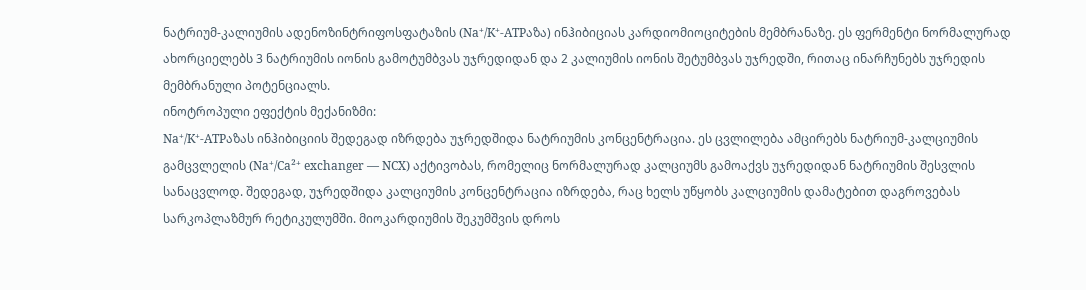ნატრიუმ-კალიუმის ადენოზინტრიფოსფატაზის (Na⁺/K⁺-ATPაზა) ინჰიბიციას კარდიომიოციტების მემბრანაზე. ეს ფერმენტი ნორმალურად ახორციელებს 3 ნატრიუმის იონის გამოტუმბვას უჯრედიდან და 2 კალიუმის იონის შეტუმბვას უჯრედში, რითაც ინარჩუნებს უჯრედის მემბრანული პოტენციალს.
ინოტროპული ეფექტის მექანიზმი:
Na⁺/K⁺-ATPაზას ინჰიბიციის შედეგად იზრდება უჯრედშიდა ნატრიუმის კონცენტრაცია. ეს ცვლილება ამცირებს ნატრიუმ-კალციუმის გამცვლელის (Na⁺/Ca²⁺ exchanger — NCX) აქტივობას, რომელიც ნორმალურად კალციუმს გამოაქვს უჯრედიდან ნატრიუმის შესვლის სანაცვლოდ. შედეგად, უჯრედშიდა კალციუმის კონცენტრაცია იზრდება, რაც ხელს უწყობს კალციუმის დამატებით დაგროვებას სარკოპლაზმურ რეტიკულუმში. მიოკარდიუმის შეკუმშვის დროს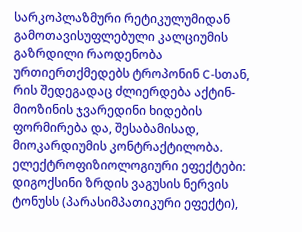სარკოპლაზმური რეტიკულუმიდან გამოთავისუფლებული კალციუმის გაზრდილი რაოდენობა ურთიერთქმედებს ტროპონინ C-სთან, რის შედეგადაც ძლიერდება აქტინ-მიოზინის ჯვარედინი ხიდების ფორმირება და, შესაბამისად, მიოკარდიუმის კონტრაქტილობა.
ელექტროფიზიოლოგიური ეფექტები:
დიგოქსინი ზრდის ვაგუსის ნერვის ტონუსს (პარასიმპათიკური ეფექტი),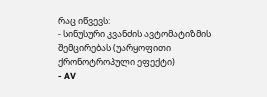რაც იწვევს:
- სინუსური კვანძის ავტომატიზმის შემცირებას (უარყოფითი ქრონოტროპული ეფექტი)
- AV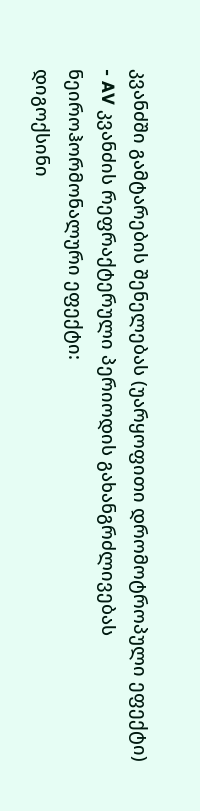კვანძში გამტარების შენელებას (უარყოფითი დრომოტროპული ეფექტი)
- AV კვანძის რეფრაქტერული პერიოდის გახანგრძლივებას
ნეიროჰორმონალური ეფექტი:
დიგოქსინი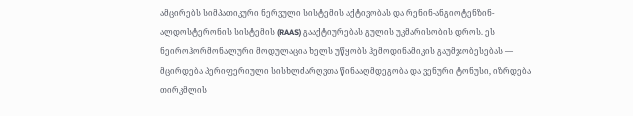ამცირებს სიმპათიკური ნერვული სისტემის აქტივობას და რენინ-ანგიოტენზინ-ალდოსტერონის სისტემის (RAAS) გააქტიურებას გულის უკმარისობის დროს. ეს ნეიროჰორმონალური მოდულაცია ხელს უწყობს ჰემოდინამიკის გაუმჯობესებას — მცირდება პერიფერიული სისხლძარღვთა წინააღმდეგობა და ვენური ტონუსი, იზრდება თირკმლის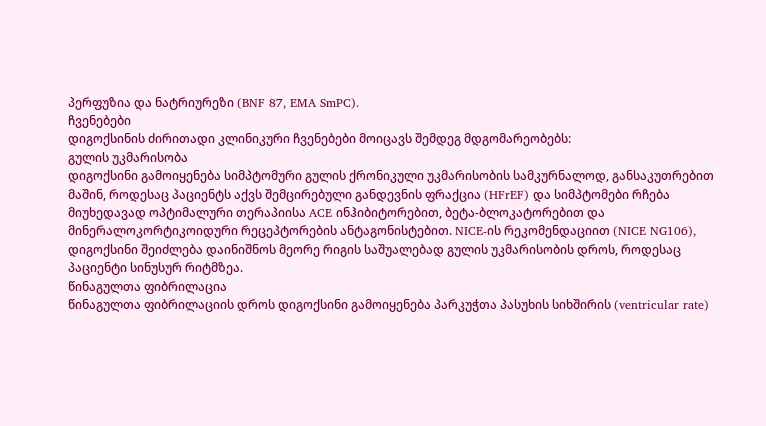პერფუზია და ნატრიურეზი (BNF 87, EMA SmPC).
ჩვენებები
დიგოქსინის ძირითადი კლინიკური ჩვენებები მოიცავს შემდეგ მდგომარეობებს:
გულის უკმარისობა
დიგოქსინი გამოიყენება სიმპტომური გულის ქრონიკული უკმარისობის სამკურნალოდ, განსაკუთრებით მაშინ, როდესაც პაციენტს აქვს შემცირებული განდევნის ფრაქცია (HFrEF) და სიმპტომები რჩება მიუხედავად ოპტიმალური თერაპიისა ACE ინჰიბიტორებით, ბეტა-ბლოკატორებით და მინერალოკორტიკოიდური რეცეპტორების ანტაგონისტებით. NICE-ის რეკომენდაციით (NICE NG106), დიგოქსინი შეიძლება დაინიშნოს მეორე რიგის საშუალებად გულის უკმარისობის დროს, როდესაც პაციენტი სინუსურ რიტმზეა.
წინაგულთა ფიბრილაცია
წინაგულთა ფიბრილაციის დროს დიგოქსინი გამოიყენება პარკუჭთა პასუხის სიხშირის (ventricular rate)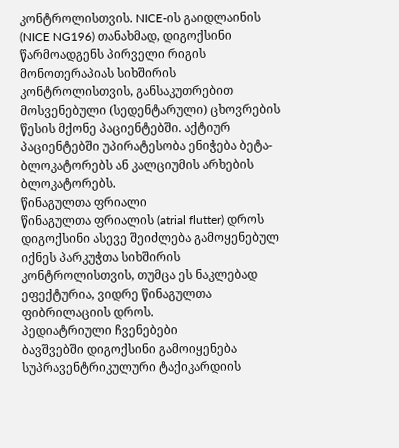კონტროლისთვის. NICE-ის გაიდლაინის (NICE NG196) თანახმად, დიგოქსინი წარმოადგენს პირველი რიგის მონოთერაპიას სიხშირის კონტროლისთვის, განსაკუთრებით მოსვენებული (სედენტარული) ცხოვრების წესის მქონე პაციენტებში. აქტიურ პაციენტებში უპირატესობა ენიჭება ბეტა-ბლოკატორებს ან კალციუმის არხების ბლოკატორებს.
წინაგულთა ფრიალი
წინაგულთა ფრიალის (atrial flutter) დროს დიგოქსინი ასევე შეიძლება გამოყენებულ იქნეს პარკუჭთა სიხშირის კონტროლისთვის, თუმცა ეს ნაკლებად ეფექტურია, ვიდრე წინაგულთა ფიბრილაციის დროს.
პედიატრიული ჩვენებები
ბავშვებში დიგოქსინი გამოიყენება სუპრავენტრიკულური ტაქიკარდიის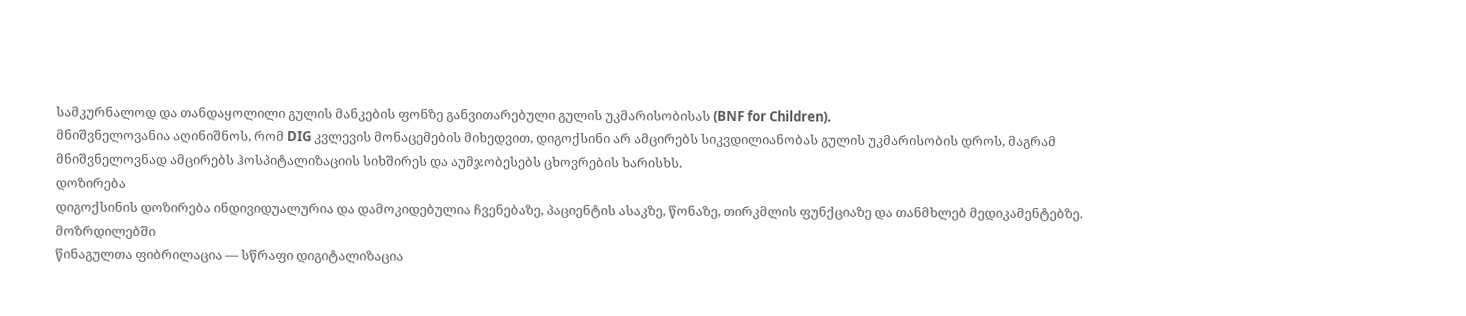სამკურნალოდ და თანდაყოლილი გულის მანკების ფონზე განვითარებული გულის უკმარისობისას (BNF for Children).
მნიშვნელოვანია აღინიშნოს, რომ DIG კვლევის მონაცემების მიხედვით, დიგოქსინი არ ამცირებს სიკვდილიანობას გულის უკმარისობის დროს, მაგრამ მნიშვნელოვნად ამცირებს ჰოსპიტალიზაციის სიხშირეს და აუმჯობესებს ცხოვრების ხარისხს.
დოზირება
დიგოქსინის დოზირება ინდივიდუალურია და დამოკიდებულია ჩვენებაზე, პაციენტის ასაკზე, წონაზე, თირკმლის ფუნქციაზე და თანმხლებ მედიკამენტებზე.
მოზრდილებში
წინაგულთა ფიბრილაცია — სწრაფი დიგიტალიზაცია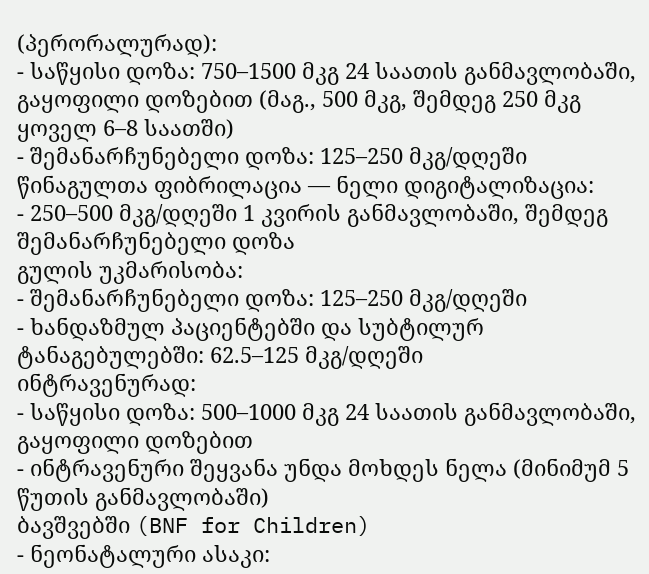(პერორალურად):
- საწყისი დოზა: 750–1500 მკგ 24 საათის განმავლობაში, გაყოფილი დოზებით (მაგ., 500 მკგ, შემდეგ 250 მკგ ყოველ 6–8 საათში)
- შემანარჩუნებელი დოზა: 125–250 მკგ/დღეში
წინაგულთა ფიბრილაცია — ნელი დიგიტალიზაცია:
- 250–500 მკგ/დღეში 1 კვირის განმავლობაში, შემდეგ შემანარჩუნებელი დოზა
გულის უკმარისობა:
- შემანარჩუნებელი დოზა: 125–250 მკგ/დღეში
- ხანდაზმულ პაციენტებში და სუბტილურ ტანაგებულებში: 62.5–125 მკგ/დღეში
ინტრავენურად:
- საწყისი დოზა: 500–1000 მკგ 24 საათის განმავლობაში, გაყოფილი დოზებით
- ინტრავენური შეყვანა უნდა მოხდეს ნელა (მინიმუმ 5 წუთის განმავლობაში)
ბავშვებში (BNF for Children)
- ნეონატალური ასაკი: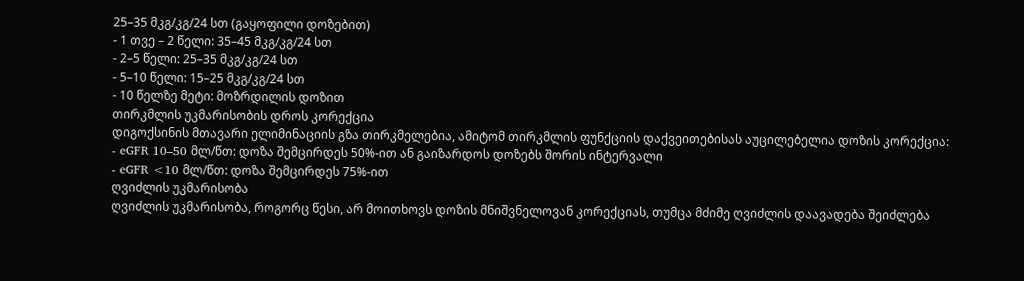25–35 მკგ/კგ/24 სთ (გაყოფილი დოზებით)
- 1 თვე – 2 წელი: 35–45 მკგ/კგ/24 სთ
- 2–5 წელი: 25–35 მკგ/კგ/24 სთ
- 5–10 წელი: 15–25 მკგ/კგ/24 სთ
- 10 წელზე მეტი: მოზრდილის დოზით
თირკმლის უკმარისობის დროს კორექცია
დიგოქსინის მთავარი ელიმინაციის გზა თირკმელებია, ამიტომ თირკმლის ფუნქციის დაქვეითებისას აუცილებელია დოზის კორექცია:
- eGFR 10–50 მლ/წთ: დოზა შემცირდეს 50%-ით ან გაიზარდოს დოზებს შორის ინტერვალი
- eGFR <10 მლ/წთ: დოზა შემცირდეს 75%-ით
ღვიძლის უკმარისობა
ღვიძლის უკმარისობა, როგორც წესი, არ მოითხოვს დოზის მნიშვნელოვან კორექციას, თუმცა მძიმე ღვიძლის დაავადება შეიძლება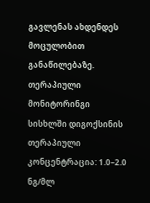გავლენას ახდენდეს მოცულობით განაწილებაზე.
თერაპიული მონიტორინგი
სისხლში დიგოქსინის თერაპიული კონცენტრაცია: 1.0–2.0 ნგ/მლ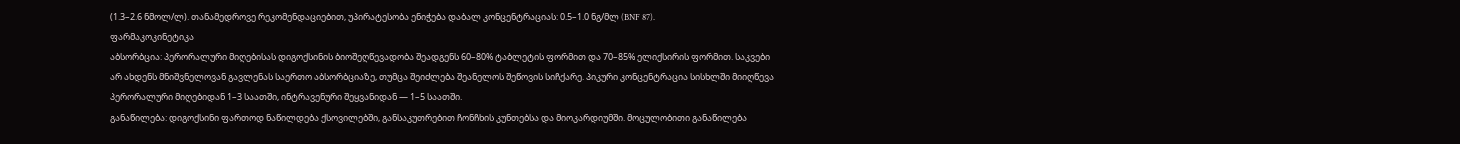(1.3–2.6 ნმოლ/ლ). თანამედროვე რეკომენდაციებით, უპირატესობა ენიჭება დაბალ კონცენტრაციას: 0.5–1.0 ნგ/მლ (BNF 87).
ფარმაკოკინეტიკა
აბსორბცია: პერორალური მიღებისას დიგოქსინის ბიოშეღწევადობა შეადგენს 60–80% ტაბლეტის ფორმით და 70–85% ელიქსირის ფორმით. საკვები არ ახდენს მნიშვნელოვან გავლენას საერთო აბსორბციაზე, თუმცა შეიძლება შეანელოს შეწოვის სიჩქარე. პიკური კონცენტრაცია სისხლში მიიღწევა პერორალური მიღებიდან 1–3 საათში, ინტრავენური შეყვანიდან — 1–5 საათში.
განაწილება: დიგოქსინი ფართოდ ნაწილდება ქსოვილებში, განსაკუთრებით ჩონჩხის კუნთებსა და მიოკარდიუმში. მოცულობითი განაწილება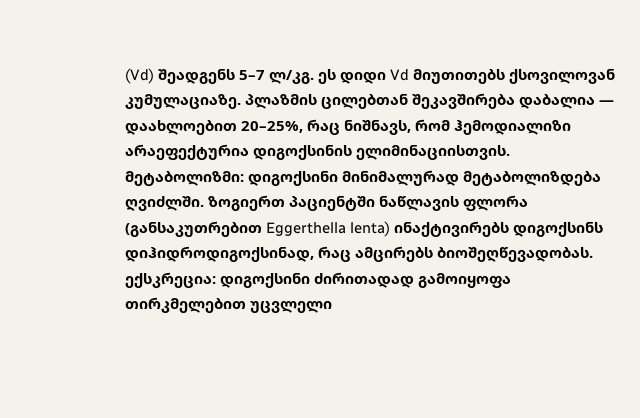(Vd) შეადგენს 5–7 ლ/კგ. ეს დიდი Vd მიუთითებს ქსოვილოვან კუმულაციაზე. პლაზმის ცილებთან შეკავშირება დაბალია — დაახლოებით 20–25%, რაც ნიშნავს, რომ ჰემოდიალიზი არაეფექტურია დიგოქსინის ელიმინაციისთვის.
მეტაბოლიზმი: დიგოქსინი მინიმალურად მეტაბოლიზდება ღვიძლში. ზოგიერთ პაციენტში ნაწლავის ფლორა (განსაკუთრებით Eggerthella lenta) ინაქტივირებს დიგოქსინს დიჰიდროდიგოქსინად, რაც ამცირებს ბიოშეღწევადობას.
ექსკრეცია: დიგოქსინი ძირითადად გამოიყოფა თირკმელებით უცვლელი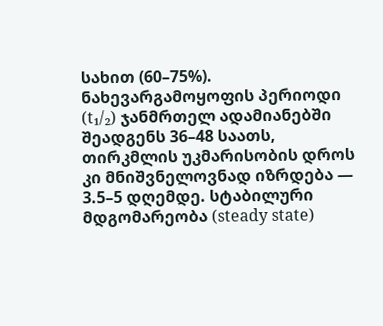სახით (60–75%). ნახევარგამოყოფის პერიოდი (t₁/₂) ჯანმრთელ ადამიანებში შეადგენს 36–48 საათს, თირკმლის უკმარისობის დროს კი მნიშვნელოვნად იზრდება — 3.5–5 დღემდე. სტაბილური მდგომარეობა (steady state)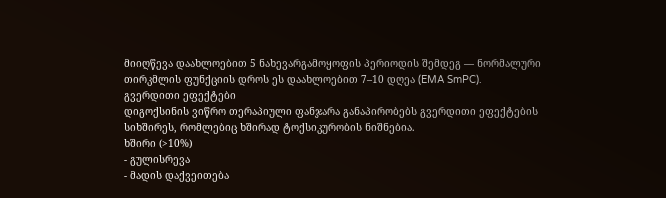მიიღწევა დაახლოებით 5 ნახევარგამოყოფის პერიოდის შემდეგ — ნორმალური თირკმლის ფუნქციის დროს ეს დაახლოებით 7–10 დღეა (EMA SmPC).
გვერდითი ეფექტები
დიგოქსინის ვიწრო თერაპიული ფანჯარა განაპირობებს გვერდითი ეფექტების სიხშირეს, რომლებიც ხშირად ტოქსიკურობის ნიშნებია.
ხშირი (>10%)
- გულისრევა
- მადის დაქვეითება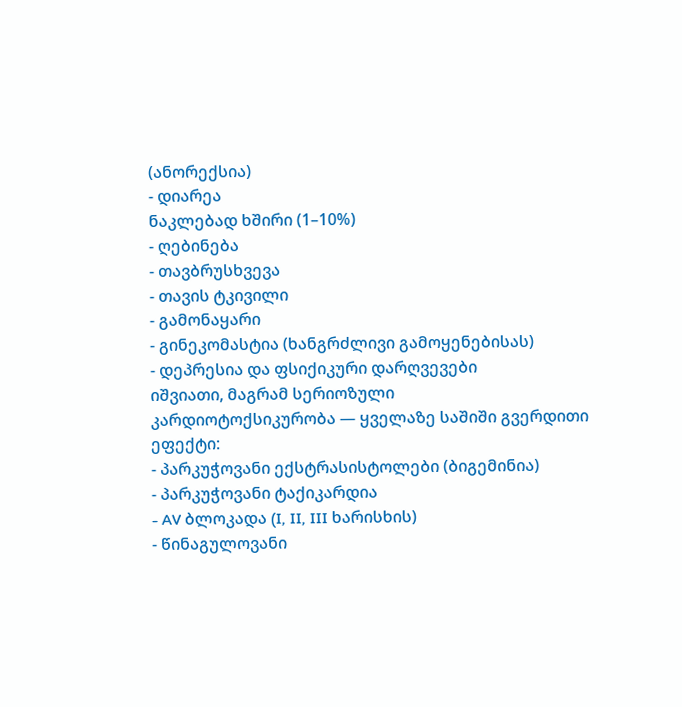(ანორექსია)
- დიარეა
ნაკლებად ხშირი (1–10%)
- ღებინება
- თავბრუსხვევა
- თავის ტკივილი
- გამონაყარი
- გინეკომასტია (ხანგრძლივი გამოყენებისას)
- დეპრესია და ფსიქიკური დარღვევები
იშვიათი, მაგრამ სერიოზული
კარდიოტოქსიკურობა — ყველაზე საშიში გვერდითი ეფექტი:
- პარკუჭოვანი ექსტრასისტოლები (ბიგემინია)
- პარკუჭოვანი ტაქიკარდია
- AV ბლოკადა (I, II, III ხარისხის)
- წინაგულოვანი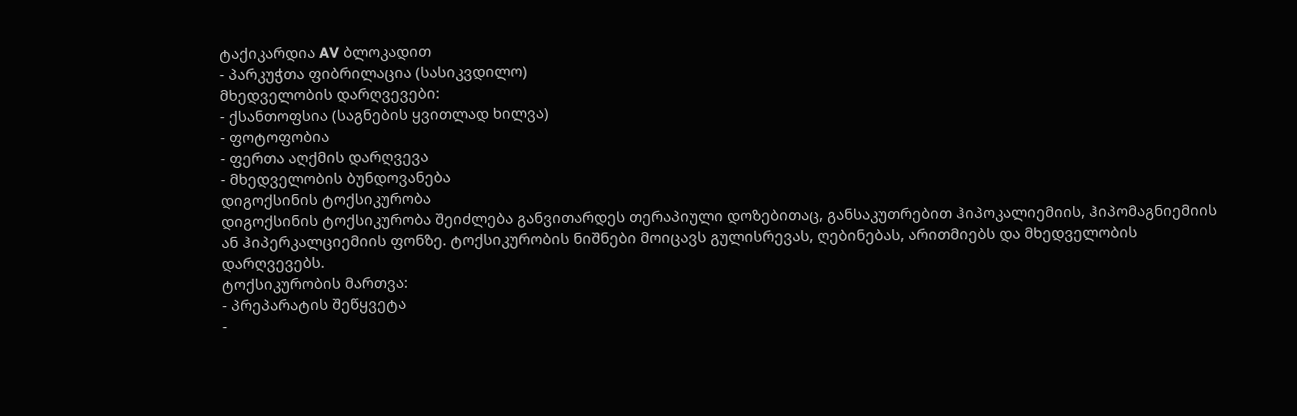ტაქიკარდია AV ბლოკადით
- პარკუჭთა ფიბრილაცია (სასიკვდილო)
მხედველობის დარღვევები:
- ქსანთოფსია (საგნების ყვითლად ხილვა)
- ფოტოფობია
- ფერთა აღქმის დარღვევა
- მხედველობის ბუნდოვანება
დიგოქსინის ტოქსიკურობა
დიგოქსინის ტოქსიკურობა შეიძლება განვითარდეს თერაპიული დოზებითაც, განსაკუთრებით ჰიპოკალიემიის, ჰიპომაგნიემიის ან ჰიპერკალციემიის ფონზე. ტოქსიკურობის ნიშნები მოიცავს გულისრევას, ღებინებას, არითმიებს და მხედველობის დარღვევებს.
ტოქსიკურობის მართვა:
- პრეპარატის შეწყვეტა
-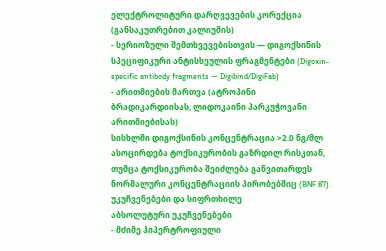ელექტროლიტური დარღვევების კორექცია (განსაკუთრებით კალიუმის)
- სერიოზული შემთხვევებისთვის — დიგოქსინის სპეციფიკური ანტისხეულის ფრაგმენტები (Digoxin-specific antibody fragments — Digibind/DigiFab)
- არითმიების მართვა (ატროპინი ბრადიკარდიისას, ლიდოკაინი პარკუჭოვანი არითმიებისას)
სისხლში დიგოქსინის კონცენტრაცია >2.0 ნგ/მლ ასოცირდება ტოქსიკურობის გაზრდილ რისკთან, თუმცა ტოქსიკურობა შეიძლება განვითარდეს ნორმალური კონცენტრაციის პირობებშიც (BNF 87).
უკუჩვენებები და სიფრთხილე
აბსოლუტური უკუჩვენებები
- მძიმე ჰიპერტროფიული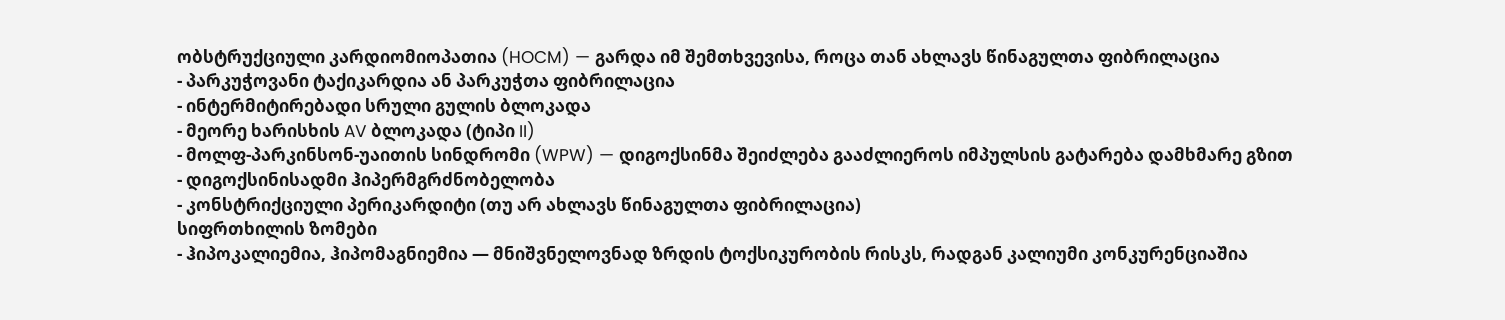ობსტრუქციული კარდიომიოპათია (HOCM) — გარდა იმ შემთხვევისა, როცა თან ახლავს წინაგულთა ფიბრილაცია
- პარკუჭოვანი ტაქიკარდია ან პარკუჭთა ფიბრილაცია
- ინტერმიტირებადი სრული გულის ბლოკადა
- მეორე ხარისხის AV ბლოკადა (ტიპი II)
- მოლფ-პარკინსონ-უაითის სინდრომი (WPW) — დიგოქსინმა შეიძლება გააძლიეროს იმპულსის გატარება დამხმარე გზით
- დიგოქსინისადმი ჰიპერმგრძნობელობა
- კონსტრიქციული პერიკარდიტი (თუ არ ახლავს წინაგულთა ფიბრილაცია)
სიფრთხილის ზომები
- ჰიპოკალიემია, ჰიპომაგნიემია — მნიშვნელოვნად ზრდის ტოქსიკურობის რისკს, რადგან კალიუმი კონკურენციაშია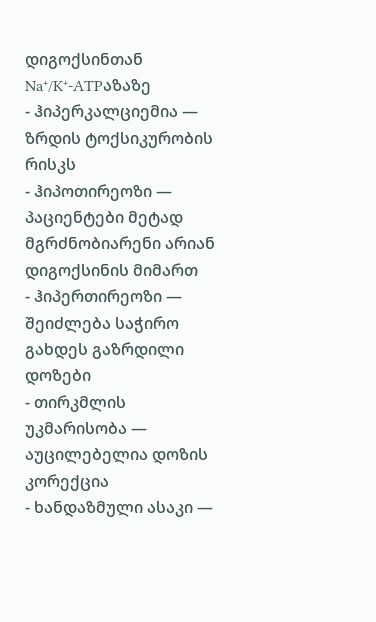დიგოქსინთან Na⁺/K⁺-ATPაზაზე
- ჰიპერკალციემია — ზრდის ტოქსიკურობის რისკს
- ჰიპოთირეოზი — პაციენტები მეტად მგრძნობიარენი არიან დიგოქსინის მიმართ
- ჰიპერთირეოზი — შეიძლება საჭირო გახდეს გაზრდილი დოზები
- თირკმლის უკმარისობა — აუცილებელია დოზის კორექცია
- ხანდაზმული ასაკი —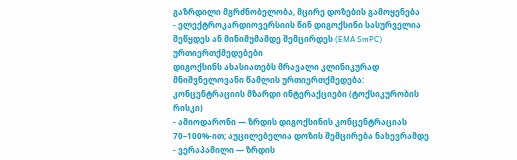გაზრდილი მგრძნობელობა, მცირე დოზების გამოყენება
- ელექტროკარდიოვერსიის წინ დიგოქსინი სასურველია შეწყდეს ან მინიმუმამდე შემცირდეს (EMA SmPC)
ურთიერთქმედებები
დიგოქსინს ახასიათებს მრავალი კლინიკურად მნიშვნელოვანი წამლის ურთიერთქმედება:
კონცენტრაციის მზარდი ინტერაქციები (ტოქსიკურობის რისკი)
- ამიოდარონი — ზრდის დიგოქსინის კონცენტრაციას 70–100%-ით; აუცილებელია დოზის შემცირება ნახევრამდე
- ვერაპამილი — ზრდის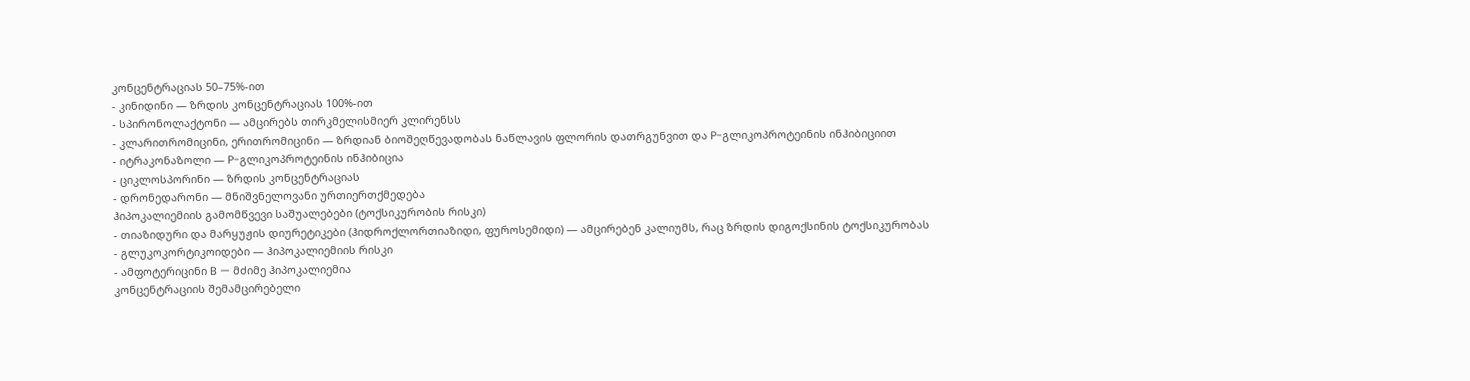კონცენტრაციას 50–75%-ით
- კინიდინი — ზრდის კონცენტრაციას 100%-ით
- სპირონოლაქტონი — ამცირებს თირკმელისმიერ კლირენსს
- კლარითრომიცინი, ერითრომიცინი — ზრდიან ბიოშეღწევადობას ნაწლავის ფლორის დათრგუნვით და P-გლიკოპროტეინის ინჰიბიციით
- იტრაკონაზოლი — P-გლიკოპროტეინის ინჰიბიცია
- ციკლოსპორინი — ზრდის კონცენტრაციას
- დრონედარონი — მნიშვნელოვანი ურთიერთქმედება
ჰიპოკალიემიის გამომწვევი საშუალებები (ტოქსიკურობის რისკი)
- თიაზიდური და მარყუჟის დიურეტიკები (ჰიდროქლორთიაზიდი, ფუროსემიდი) — ამცირებენ კალიუმს, რაც ზრდის დიგოქსინის ტოქსიკურობას
- გლუკოკორტიკოიდები — ჰიპოკალიემიის რისკი
- ამფოტერიცინი B — მძიმე ჰიპოკალიემია
კონცენტრაციის შემამცირებელი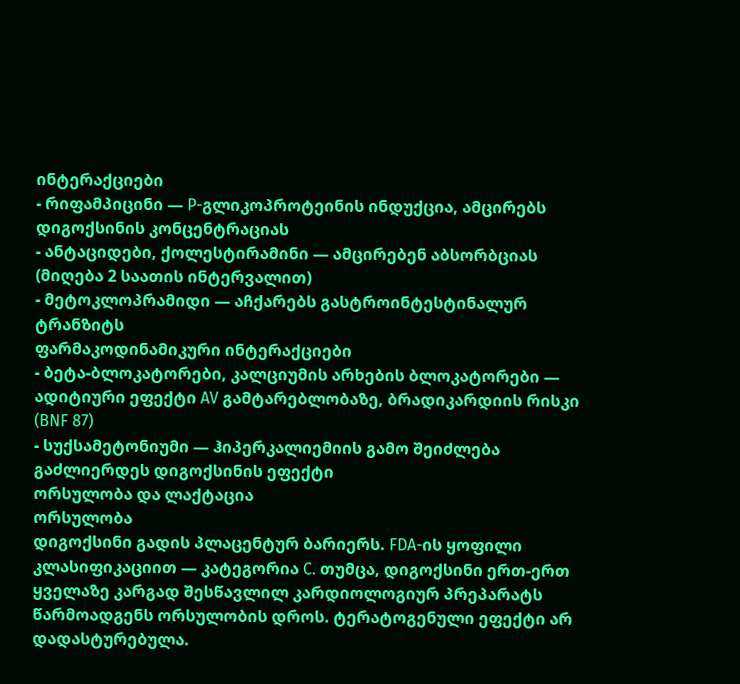ინტერაქციები
- რიფამპიცინი — P-გლიკოპროტეინის ინდუქცია, ამცირებს დიგოქსინის კონცენტრაციას
- ანტაციდები, ქოლესტირამინი — ამცირებენ აბსორბციას (მიღება 2 საათის ინტერვალით)
- მეტოკლოპრამიდი — აჩქარებს გასტროინტესტინალურ ტრანზიტს
ფარმაკოდინამიკური ინტერაქციები
- ბეტა-ბლოკატორები, კალციუმის არხების ბლოკატორები — ადიტიური ეფექტი AV გამტარებლობაზე, ბრადიკარდიის რისკი (BNF 87)
- სუქსამეტონიუმი — ჰიპერკალიემიის გამო შეიძლება გაძლიერდეს დიგოქსინის ეფექტი
ორსულობა და ლაქტაცია
ორსულობა
დიგოქსინი გადის პლაცენტურ ბარიერს. FDA-ის ყოფილი კლასიფიკაციით — კატეგორია C. თუმცა, დიგოქსინი ერთ-ერთ ყველაზე კარგად შესწავლილ კარდიოლოგიურ პრეპარატს წარმოადგენს ორსულობის დროს. ტერატოგენული ეფექტი არ დადასტურებულა.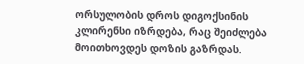ორსულობის დროს დიგოქსინის კლირენსი იზრდება, რაც შეიძლება მოითხოვდეს დოზის გაზრდას.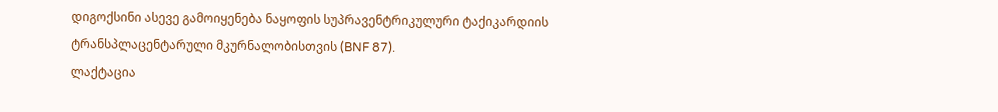დიგოქსინი ასევე გამოიყენება ნაყოფის სუპრავენტრიკულური ტაქიკარდიის ტრანსპლაცენტარული მკურნალობისთვის (BNF 87).
ლაქტაცია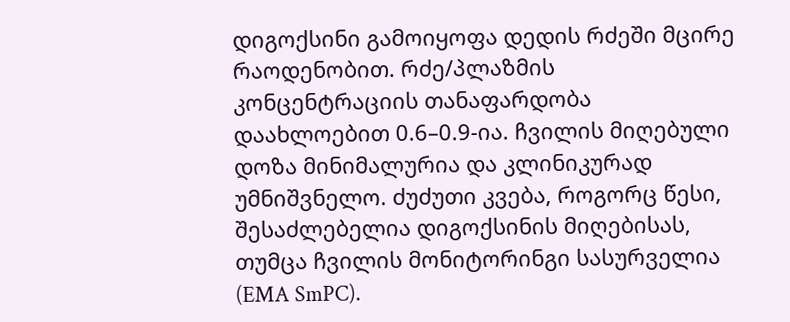დიგოქსინი გამოიყოფა დედის რძეში მცირე რაოდენობით. რძე/პლაზმის კონცენტრაციის თანაფარდობა დაახლოებით 0.6–0.9-ია. ჩვილის მიღებული დოზა მინიმალურია და კლინიკურად უმნიშვნელო. ძუძუთი კვება, როგორც წესი, შესაძლებელია დიგოქსინის მიღებისას, თუმცა ჩვილის მონიტორინგი სასურველია (EMA SmPC).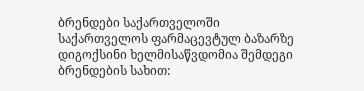ბრენდები საქართველოში
საქართველოს ფარმაცევტულ ბაზარზე დიგოქსინი ხელმისაწვდომია შემდეგი ბრენდების სახით: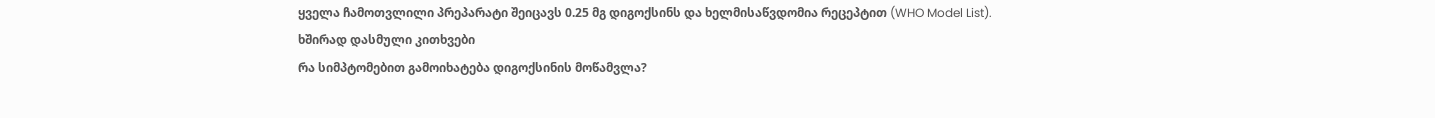ყველა ჩამოთვლილი პრეპარატი შეიცავს 0.25 მგ დიგოქსინს და ხელმისაწვდომია რეცეპტით (WHO Model List).
ხშირად დასმული კითხვები
რა სიმპტომებით გამოიხატება დიგოქსინის მოწამვლა?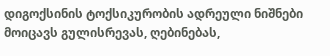დიგოქსინის ტოქსიკურობის ადრეული ნიშნები მოიცავს გულისრევას, ღებინებას,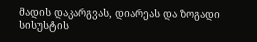მადის დაკარგვას, დიარეას და ზოგადი სისუსტის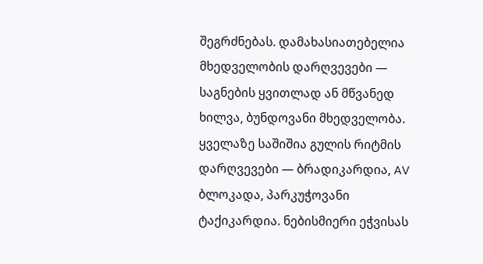შეგრძნებას. დამახასიათებელია მხედველობის დარღვევები — საგნების ყვითლად ან მწვანედ ხილვა, ბუნდოვანი მხედველობა. ყველაზე საშიშია გულის რიტმის დარღვევები — ბრადიკარდია, AV ბლოკადა, პარკუჭოვანი ტაქიკარდია. ნებისმიერი ეჭვისას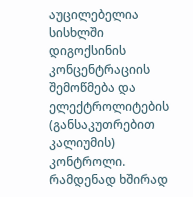აუცილებელია სისხლში დიგოქსინის კონცენტრაციის შემოწმება და ელექტროლიტების (განსაკუთრებით კალიუმის) კონტროლი.
რამდენად ხშირად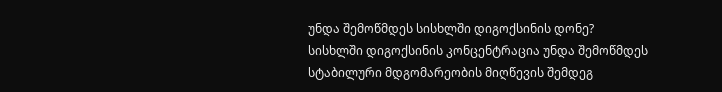უნდა შემოწმდეს სისხლში დიგოქსინის დონე?
სისხლში დიგოქსინის კონცენტრაცია უნდა შემოწმდეს სტაბილური მდგომარეობის მიღწევის შემდეგ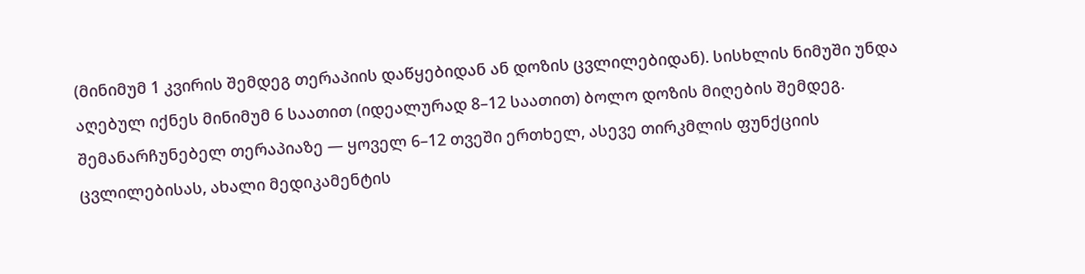(მინიმუმ 1 კვირის შემდეგ თერაპიის დაწყებიდან ან დოზის ცვლილებიდან). სისხლის ნიმუში უნდა აღებულ იქნეს მინიმუმ 6 საათით (იდეალურად 8–12 საათით) ბოლო დოზის მიღების შემდეგ. შემანარჩუნებელ თერაპიაზე — ყოველ 6–12 თვეში ერთხელ, ასევე თირკმლის ფუნქციის ცვლილებისას, ახალი მედიკამენტის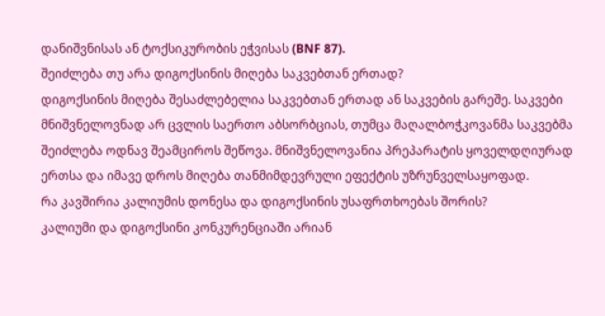დანიშვნისას ან ტოქსიკურობის ეჭვისას (BNF 87).
შეიძლება თუ არა დიგოქსინის მიღება საკვებთან ერთად?
დიგოქსინის მიღება შესაძლებელია საკვებთან ერთად ან საკვების გარეშე. საკვები მნიშვნელოვნად არ ცვლის საერთო აბსორბციას, თუმცა მაღალბოჭკოვანმა საკვებმა შეიძლება ოდნავ შეამციროს შეწოვა. მნიშვნელოვანია პრეპარატის ყოველდღიურად ერთსა და იმავე დროს მიღება თანმიმდევრული ეფექტის უზრუნველსაყოფად.
რა კავშირია კალიუმის დონესა და დიგოქსინის უსაფრთხოებას შორის?
კალიუმი და დიგოქსინი კონკურენციაში არიან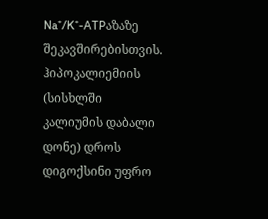Na⁺/K⁺-ATPაზაზე შეკავშირებისთვის. ჰიპოკალიემიის (სისხლში კალიუმის დაბალი დონე) დროს დიგოქსინი უფრო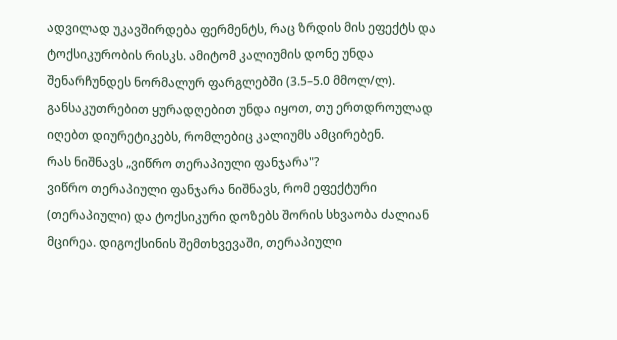ადვილად უკავშირდება ფერმენტს, რაც ზრდის მის ეფექტს და ტოქსიკურობის რისკს. ამიტომ კალიუმის დონე უნდა შენარჩუნდეს ნორმალურ ფარგლებში (3.5–5.0 მმოლ/ლ). განსაკუთრებით ყურადღებით უნდა იყოთ, თუ ერთდროულად იღებთ დიურეტიკებს, რომლებიც კალიუმს ამცირებენ.
რას ნიშნავს „ვიწრო თერაპიული ფანჯარა"?
ვიწრო თერაპიული ფანჯარა ნიშნავს, რომ ეფექტური (თერაპიული) და ტოქსიკური დოზებს შორის სხვაობა ძალიან მცირეა. დიგოქსინის შემთხვევაში, თერაპიული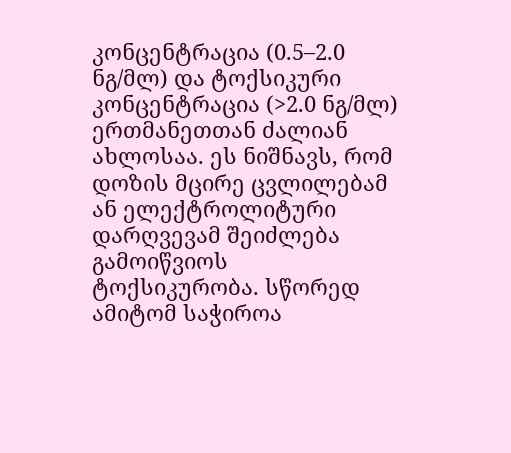კონცენტრაცია (0.5–2.0 ნგ/მლ) და ტოქსიკური კონცენტრაცია (>2.0 ნგ/მლ) ერთმანეთთან ძალიან ახლოსაა. ეს ნიშნავს, რომ დოზის მცირე ცვლილებამ ან ელექტროლიტური დარღვევამ შეიძლება გამოიწვიოს ტოქსიკურობა. სწორედ ამიტომ საჭიროა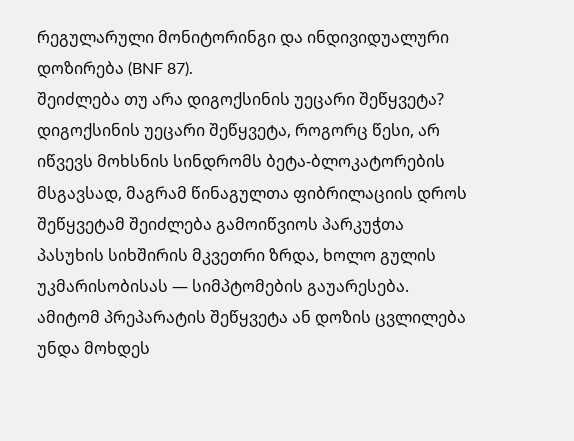რეგულარული მონიტორინგი და ინდივიდუალური დოზირება (BNF 87).
შეიძლება თუ არა დიგოქსინის უეცარი შეწყვეტა?
დიგოქსინის უეცარი შეწყვეტა, როგორც წესი, არ იწვევს მოხსნის სინდრომს ბეტა-ბლოკატორების მსგავსად, მაგრამ წინაგულთა ფიბრილაციის დროს შეწყვეტამ შეიძლება გამოიწვიოს პარკუჭთა პასუხის სიხშირის მკვეთრი ზრდა, ხოლო გულის უკმარისობისას — სიმპტომების გაუარესება. ამიტომ პრეპარატის შეწყვეტა ან დოზის ცვლილება უნდა მოხდეს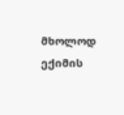მხოლოდ ექიმის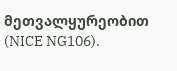მეთვალყურეობით (NICE NG106).